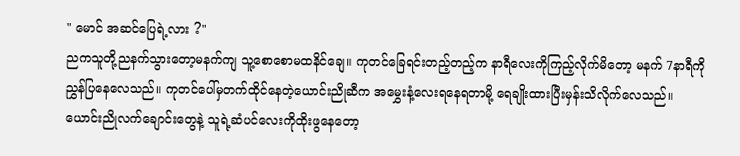" မောင် အဆင်ပြေရဲ့လား ?"
ညကသူတို့ညနက်သွားတော့မနက်ကျ သူ့စောစောမထနိင်ချေ။ ကုတင်ခြေရင်းတည့်တည့်က နာရီလေးကိုကြည့်လိုက်မိတော့ မနက် 7နာရီကိုညွှန်ပြနေလေသည်။ ကုတင်ပေါ်မှတက်ထိုင်နေတဲ့ယောင်းညိုဆီက အမွှေးနံ့လေးရနေရတာမို့ ရေချိုးထားပြီးမှန်းသိလိုက်လေသည်။ ယောင်းညိုလက်ချောင်းတွေနဲ့ သူရဲ့ဆံပင်လေးကိုထိုးဖွနေတော့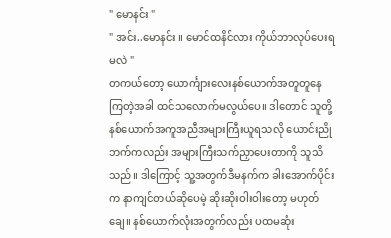" မောနင်း "
" အင်း..မောနင်း ။ မောင်ထနိင်လား ကိုယ်ဘာလုပ်ပေးရမလဲ "
တကယ်တော့ ယောင်္ကျားလေးနစ်ယောက်အတူတူနေကြတဲ့အခါ ထင်သလောက်မလွယ်ပေ။ ဒါတောင် သူတို့နစ်ယောက်အကူအညီအများကြီးယူရသလို ယောင်းညိုဘက်ကလည်း အများကြီးသက်ညှာပေးတာကို သူသိသည်။ ဒါကြောင့် သူ့အတွက်ဒီမနက်က ခါးအောက်ပိုင်းက နာကျင်တယ်ဆိုပေမဲ့ ဆိုးဆိုးဝါးဝါးတော့ မဟုတ်ချေ။ နစ်ယောက်လုံးအတွက်လည်း ပထမဆုံး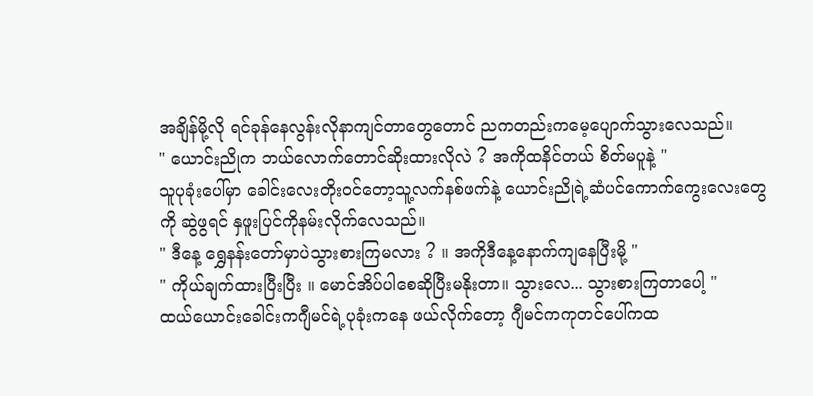အချိန်မို့လို ရင်ခုန်နေလွန်းလိုနာကျင်တာတွေတောင် ညကတည်းကမေ့ပျောက်သွားလေသည်။
" ယောင်းညိုက ဘယ်လောက်တောင်ဆိုးထားလိုလဲ ? အကိုထနိင်တယ် စိတ်မပူနဲ့ "
သူပုခုံးပေါ်မှာ ခေါင်းလေးတိုး၀င်တော့သူ့လက်နစ်ဖက်နဲ့ ယောင်းညိုရဲ့ဆံပင်ကောက်ကွေးလေးတွေကို ဆွဲဖွရင် နှဖူးပြင်ကိုနမ်းလိုက်လေသည်။
" ဒီနေ့ ရွှေနန်းတော်မှာပဲသွားစားကြမလား ? ။ အကိုဒီနေ့နောက်ကျနေပြီးမို့ "
" ကိုယ်ချက်ထားပြီးပြီး ။ မောင်အိပ်ပါစေဆိုပြီးမနိုးတာ။ သွားလေ... သွားစားကြတာပေါ့ "
ထယ်ယောင်းခေါင်းကဂျီမင်ရဲ့ပုခုံးကနေ ဖယ်လိုက်တော့ ဂျီမင်ကကုတင်ပေါ်ကထ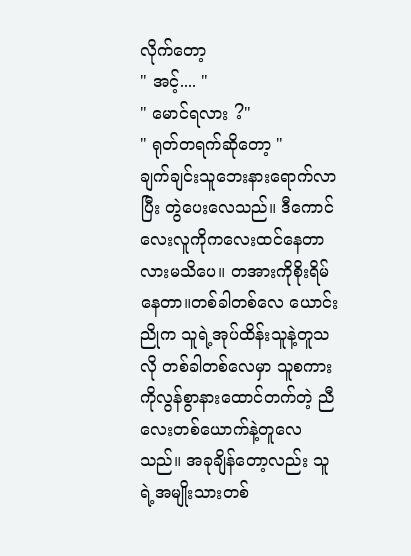လိုက်တော့
" အင့်.... "
" မောင်ရလား ?"
" ရုတ်တရက်ဆိုတော့ "
ချက်ချင်းသူဘေးနားရောက်လာပြီး တွဲပေးလေသည်။ ဒီကောင်လေးလူကိုကလေးထင်နေတာလားမသိပေ။ တအားကိုစိုးရိမ်နေတာ။တစ်ခါတစ်လေ ယောင်းညိုက သူရဲ့အုပ်ထိန်းသူနဲ့တူသလို တစ်ခါတစ်လေမှာ သူစကားကိုလွန်စွာနားထောင်တက်တဲ့ ညီလေးတစ်ယောက်နဲ့တူလေသည်။ အခုချိန်တော့လည်း သူရဲ့အမျိုးသားတစ်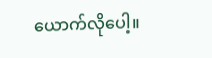ယောက်လိုပေါ့။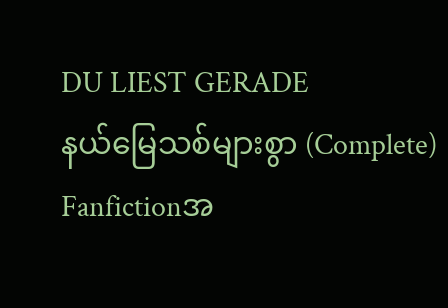DU LIEST GERADE
နယ်မြေသစ်များစွာ (Complete)
Fanfictionအ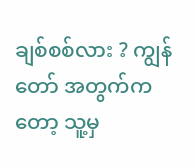ချစ်စစ်လား ? ကျွန်တော် အတွက်ကတော့ သူ့မှ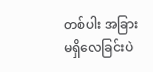တစ်ပါး အခြားမရှိလေခြင်းပဲ